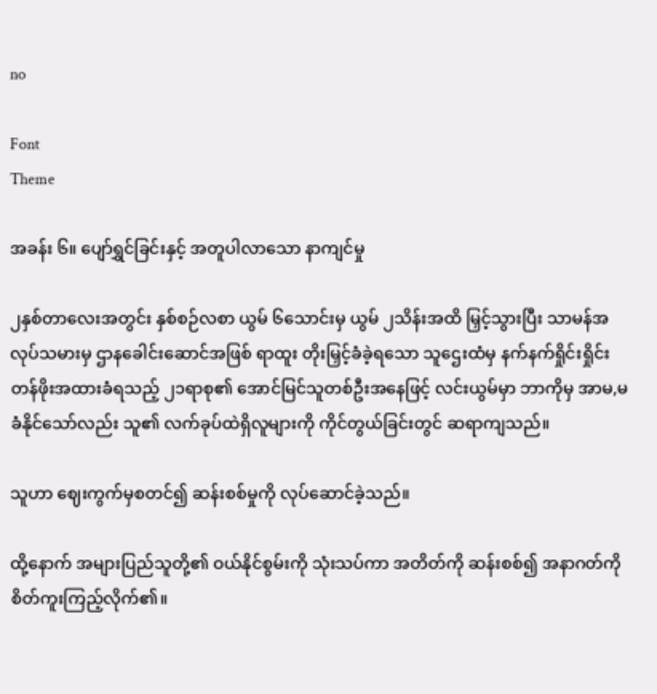no

Font
Theme

အခန်း ၆။ ပျော်ရွှင်ခြင်းနှင့် အတူပါလာသော နာကျင်မှု

၂‌နှစ်တာလေးအတွင်း‌ နှစ်စဉ်လစာ ယွမ် ၆‌သောင်းမှ ယွမ် ၂သိန်းအထိ မြှင့်သွားပြီး သာမန်အလုပ်သမားမှ ဌာနခေါင်းဆောင်အဖြစ် ရာထူး တိုးမြှင့်ခံခဲ့ရ‌သော သူဌေးထံမှ နက်နက်ရှိုင်းရှိုင်း တန်ဖိုးအထားခံရသည့် ၂၁ရာစု၏ အောင်မြင်သူတစ်ဦးအနေဖြင့် လင်းယွမ်မှာ ဘာကိုမှ အာမ,မခံနိုင်သော်လည်း သူ၏ လက်ခုပ်ထဲရှိလူများကို ကိုင်တွယ်ခြင်းတွင် ဆရာကျသည်။

သူဟာ ဈေးကွက်မှစတင်၍ ဆန်းစစ်မှုကို လုပ်ဆောင်ခဲ့သည်။

ထို့နောက် အများပြည်သူတို့၏ ဝယ်နိုင်စွမ်းကို သုံးသပ်ကာ အတိတ်ကို ဆန်းစစ်၍ အနာဂတ်ကို စိတ်ကူးကြည့်လိုက်၏။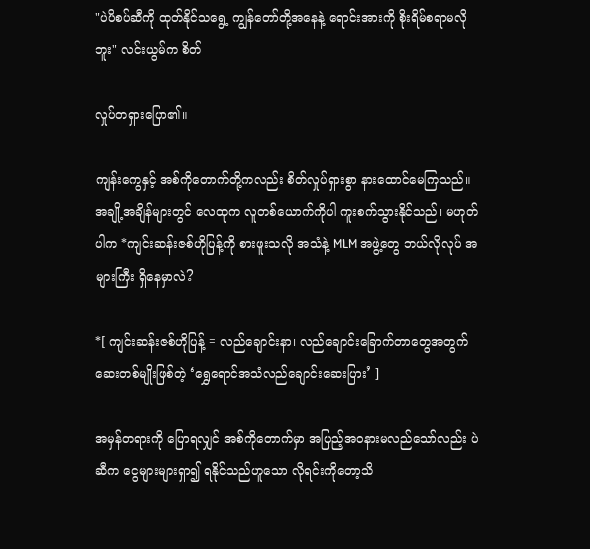"ပဲပိစပ်ဆီကို ထုတ်နိုင်သရွေ့ ကျွန်တော်တို့အနေနဲ့ ရောင်းအားကို စိုးရိမ်စရာမလိုဘူး" လင်းယွမ်က စိတ်

လှုပ်တရှားပြော၏။

ကျန်းကွေနှင့် အစ်ကိုတောက်တို့ကလည်း စိတ်လှုပ်ရှားစွာ နားထောင်မေကြသည်။ အချို့အချိန်များတွင် လေထုက လူတစ်ယောက်ကိုပါ ကူးစက်သွားနိုင်သည်၊ မဟုတ်ပါက *ကျင်းဆန်းဇစ်ဟိုပြန့်ကို စားဖူးသလို အသံနဲ့ MLM အဖွဲ့တွေ ဘယ်လိုလုပ် အများကြီး ရှိနေမှာလဲ?

*[ ကျင်းဆန်းဇစ်ဟိုပြန့် = လည်ချောင်းနာ၊ လည်ချောင်းခြောက်တာတွေအတွက် ဆေးတစ်မျိုးဖြစ်တဲ့ ‘ရွှေရောင်အသံလည်ချောင်းဆေးပြား’ ]

အမှန်တရားကို ပြောရလျှင် အစ်ကို‌တောက်မှာ အပြည့်အဝနားမလည်သော်လည်း ပဲဆီက ငွေများများရှာ၍ ရနိုင်သည်ဟူသော လိုရင်းကိုတော့သိ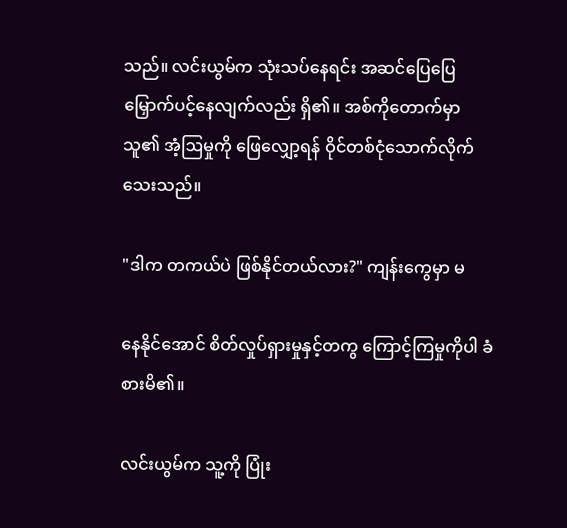သည်။ လင်းယွမ်က သုံးသပ်နေရင်း အဆင်ပြေပြေ မြှောက်ပင့်နေလျက်လည်း ရှိ၏။ အစ်ကိုတောက်မှာ သူ၏ အံ့ဩမှုကို ‌ဖြေလျှော့ရန် ဝိုင်တစ်ငုံသောက်‌လိုက်သေးသည်။

"ဒါက တကယ်ပဲ ဖြစ်နိုင်တယ်လား?" ကျန်းကွေမှာ မ

နေနိုင်အောင် စိတ်လှုပ်ရှားမှုနှင့်တကွ ကြောင့်ကြမှုကိုပါ ခံစားမိ၏။

လင်းယွမ်က သူ့ကို ပြုံး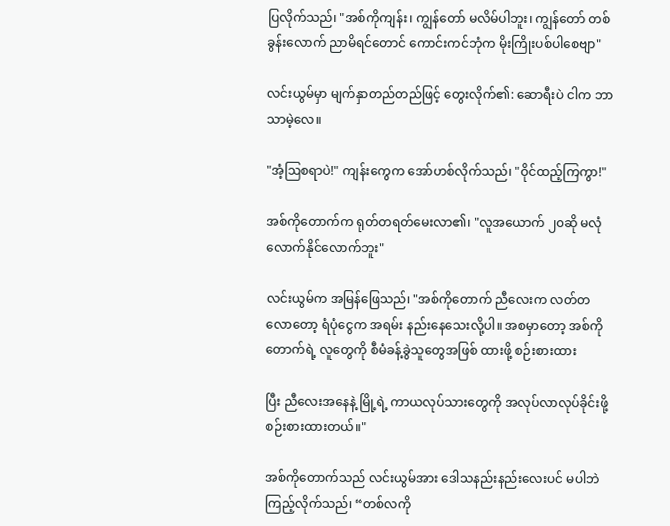ပြလိုက်သည်၊ "အစ်ကိုကျန်း၊ ကျွန်တော် မလိမ်ပါဘူး၊ ကျွန်တော် တစ်ခွန်းလောက် ညာမိရင်တောင် ကောင်းကင်ဘုံက မိုးကြိုးပစ်ပါ‌စေဗျာ"

လင်းယွမ်မှာ မျက်နှာတည်တည်ဖြင့် တွေးလိုက်၏: ဆောရီးပဲ ငါက ဘာသာမဲ့လေ။

"အံ့ဩစရာပဲ!" ကျန်းကွေက အော်ဟစ်လိုက်သည်၊ "ဝိုင်ထည့်ကြကွာ!"

အစ်ကိုတောက်က ရုတ်တရတ်မေးလာ၏၊ "လူအယောက် ၂၀ဆို မလုံလောက်နိုင်လောက်ဘူး"

လင်းယွမ်က အမြန်ဖြေသည်၊ "အစ်ကိုတောက် ညီလေးက လတ်တလောတော့ ရံပုံငွေက အရမ်း နည်းနေသေးလို့ပါ။ အစမှာတော့ အစ်ကိုတောက်ရဲ့ လူတွေကို စီမံခန့်ခွဲသူတွေအဖြစ် ထားဖို့ စဉ်းစားထား

ပြီး ညီလေးအနေနဲ့ မြို့ရဲ့ ကာယလုပ်သားတွေကို အလုပ်လာလုပ်ခိုင်းဖို့ စဉ်းစားထားတယ်‌။"

အစ်ကိုတောက်သည် လင်းယွမ်အား ဒေါသနည်းနည်းလေးပင် မပါဘဲ ကြည့်လိုက်သည်၊ “တစ်လကို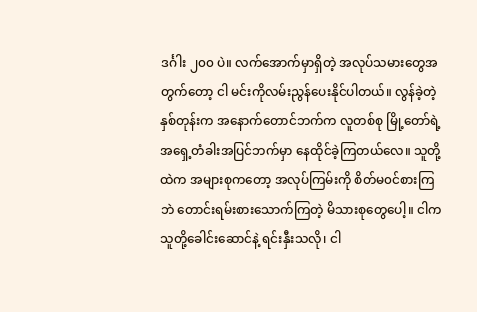ဒင်္ဂါး ၂၀၀ ပဲ။ လက်အောက်မှာရှိတဲ့ အလုပ်သမားတွေအတွက်တော့ ငါ မင်းကိုလမ်းညွန်ပေးနိုင်ပါတယ်။ လွန်ခဲ့တဲ့နှစ်တုန်းက အနောက်တောင်ဘက်က လူတစ်စု မြို့တော်ရဲ့ အရှေ့တံခါးအပြင်ဘက်မှာ နေထိုင်ခဲ့ကြတယ်လေ။ သူတို့ထဲက အများစုကတော့ အလုပ်ကြမ်းကို စိတ်မ၀င်စားကြဘဲ တောင်းရမ်းစားသောက်ကြတဲ့ မိသားစုတွေပေါ့။ ငါက သူတို့ခေါင်းဆောင်နဲ့ ရင်းနှီးသလို၊ ငါ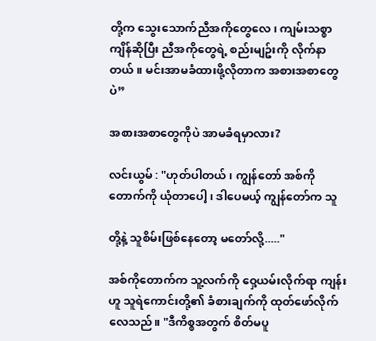တို့က သွေးသောက်ညီအကိုတွေလေ၊ ကျမ်းသစ္စာကျိန်ဆိုပြီး ညီအကိုတွေရဲ့ စည်းမျဥ်းကို လိုက်နာတယ်။ မင်းအာမခံထားဖို့လိုတာက အစားအစာတွေပဲ”

အစားအစာတွေကိုပဲ အာမခံရမှာလား?

လင်းယွမ် : "ဟုတ်ပါတယ်၊ ကျွန်တော် အစ်ကို တောက်ကို ယုံတာပေါ့၊ ဒါပေမယ့် ကျွန်တော်က သူ

တို့နဲ့ သူစိမ်းဖြစ်နေတော့ မတော်လို့....."

အစ်ကိုတောက်က သူ့လက်ကို ဝှေ့ယမ်းလိုက်ရာ ကျန်းဟူ သူရဲကောင်းတို့၏ ခံစားချက်ကို ထုတ်ဖော်လိုက်လေသည်။ "ဒီကိစ္စအတွက် စိတ်မပူ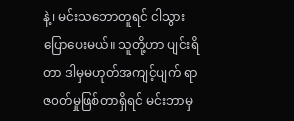နဲ့၊ မင်းသဘောတူရင် ငါသွားပြောပေးမယ်။ သူတို့ဟာ ပျင်းရိတာ ဒါမှမဟုတ်အကျင့်ပျက် ရာဇ၀တ်မှုဖြစ်တာရှိရင် မင်းဘာမှ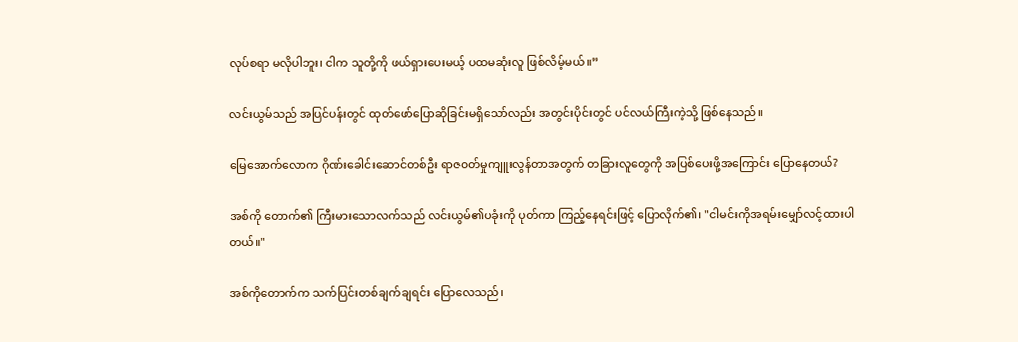လုပ်စရာ မလိုပါဘူး၊ ငါက သူတို့ကို ဖယ်ရှားပေးမယ့် ပထမဆုံးလူ ဖြစ်လိမ့်မယ်။”

လင်းယွမ်သည် အပြင်ပန်းတွင် ထုတ်ဖော်ပြောဆိုခြင်းမရှိသော်လည်း အတွင်းပိုင်းတွင် ပင်လယ်ကြီးကဲ့သို့ ဖြစ်နေသည်။

မြေအောက်လောက ဂိုဏ်းခေါင်းဆောင်တစ်ဦး ရာဇ၀တ်မှုကျူးလွန်တာအတွက် တခြား‌လူတွေကို အပြစ်ပေးဖို့အကြောင်း ပြောနေတယ်?

အစ်ကို တောက်၏ ကြီးမားသောလက်သည် လင်းယွမ်၏ပခုံးကို ပုတ်ကာ ကြည့်နေရင်းဖြင့် ပြောလိုက်၏၊ "ငါမင်းကိုအရမ်းမျှော်လင့်ထားပါတယ်။"

အစ်ကိုတောက်က သက်ပြင်းတစ်ချက်ချရင်း ပြောလေသည်၊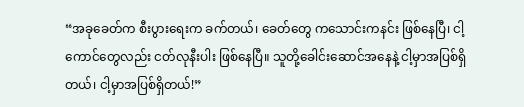“အခုခေတ်က စီးပွားရေးက ခက်တယ်၊ ခေတ်တွေ ကသောင်းကနင်း ဖြစ်နေပြီ၊ ငါ့ကောင်တွေလည်း ငတ်လုနီးပါး ဖြစ်နေပြီ။ သူတို့ခေါင်းဆောင်အနေနဲ့ ငါ့မှာအပြစ်ရှိတယ်၊ ငါ့မှာအပြစ်ရှိတယ်!”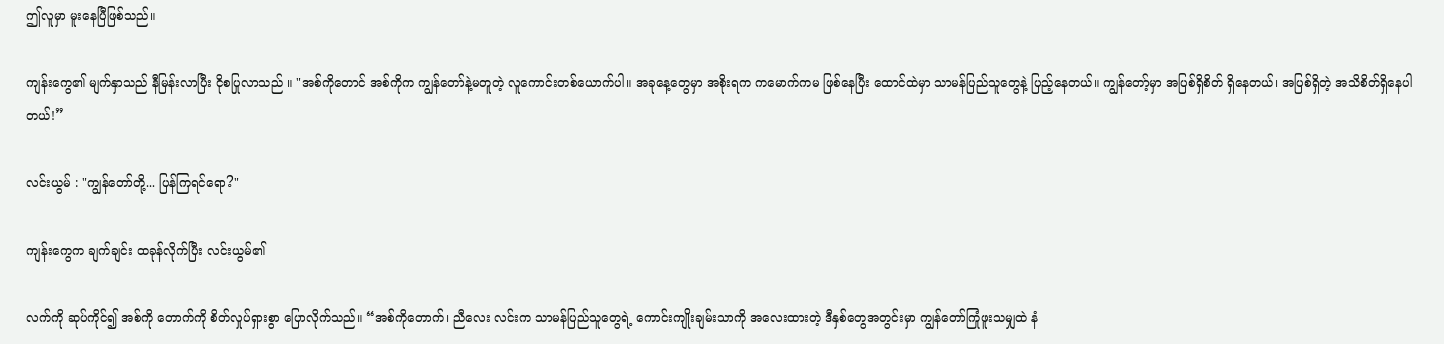ဤလူမှာ မူးနေပြီဖြစ်သည်။

ကျန်းကွေ၏ မျက်နှာသည် နီမြန်းလာပြီး ငိုစပြုလာသည် ။ "အစ်ကိုတောင် အစ်ကိုက ကျွန်တော်နဲ့မတူတဲ့ လူကောင်းတစ်ယောက်ပါ။ အခုနေ့တွေမှာ အစိုးရက ကမောက်ကမ ဖြစ်နေပြီး ထောင်ထဲမှာ သာမန်ပြည်သူတွေနဲ့ ပြည့်နေတယ်။ ကျွန်တော့်မှာ အပြစ်ရှိစိတ် ရှိနေတယ်၊ အပြစ်ရှိတဲ့ အသိစိတ်ရှိနေပါတယ်!”

လင်းယွမ် : "ကျွန်တော်တို့... ပြန်ကြရင်ရော?"

ကျန်းကွေက ချက်ချင်း ထခုန်လိုက်ပြီး လင်းယွမ်၏

လက်ကို ဆုပ်ကိုင်၍ အစ်ကို တောက်ကို စိတ်လှုပ်ရှားစွာ ပြောလိုက်သည်။ “အစ်ကိုတောက်၊ ညီလေး လင်းက သာမန်ပြည်သူတွေရဲ့ ကောင်းကျိုးချမ်းသာကို အလေးထားတဲ့ ဒီနှစ်တွေအတွင်းမှာ ကျွန်တော်ကြုံဖူးသမျှထဲ နံ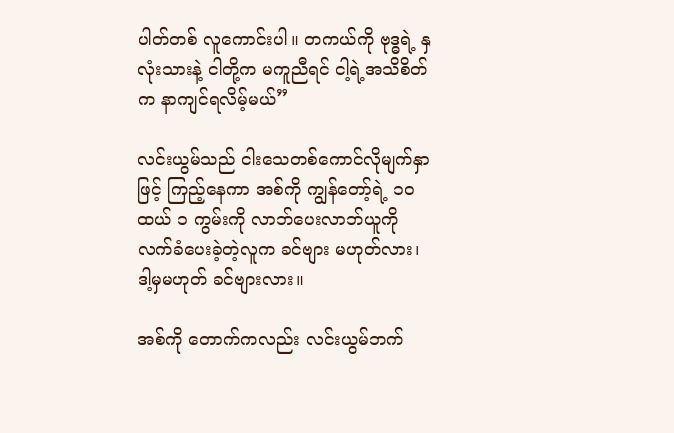ပါတ်တစ် လူကောင်းပါ။ တကယ်ကို ဗုဒ္ဓရဲ့ နှလုံးသားနဲ့ ငါတို့က မကူညီရင် ငါ့ရဲ့အသိစိတ်က နာကျင်ရလိမ့်မယ်”

လင်းယွမ်သည် ငါးသေတစ်ကောင်လိုမျက်နှာဖြင့် ကြည့်နေကာ အစ်ကို ကျွန်တော့်ရဲ့ ၁၀ ထယ် ၁ ကွမ်းကို လာဘ်ပေးလာဘ်ယူကို လက်ခံပေးခဲ့တဲ့လူက ခင်ဗျား မဟုတ်လား၊ ဒါ့မှမဟုတ် ခင်ဗျားလား။

အစ်ကို တောက်ကလည်း လင်းယွမ်ဘက်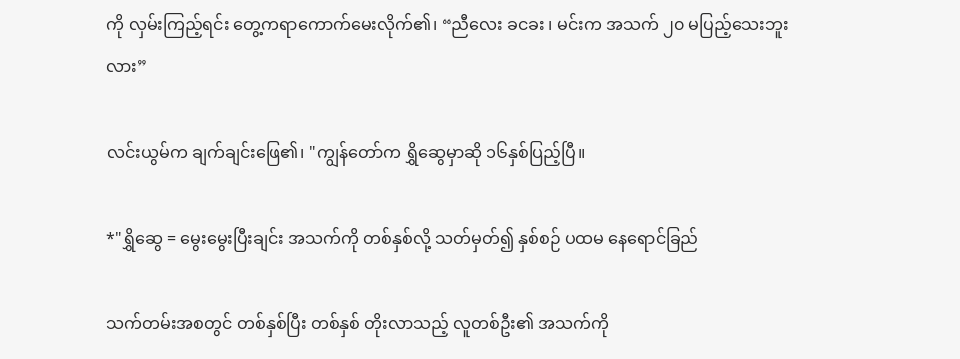ကို လှမ်းကြည့်ရင်း တွေ့ကရာကောက်မေးလိုက်၏၊ “ညီလေး ခငခး ၊ မင်းက အသက် ၂၀ မပြည့်သေးဘူးလား”

လင်းယွမ်က ချက်ချင်းဖြေ၏၊ "ကျွန်တော်က ရွှိဆွေမှာဆို ၁၆နှစ်ပြည့်ပြီ။

*"ရွှိဆွေ = မွေးမွေးပြီးချင်း အသက်ကို တစ်နှစ်လို့ သတ်မှတ်၍ နှစ်စဉ် ပထမ နေရောင်ခြည်

သက်တမ်းအစတွင် တစ်နှစ်ပြီး တစ်နှစ် တိုးလာသည့် လူတစ်ဦး၏ အသက်ကို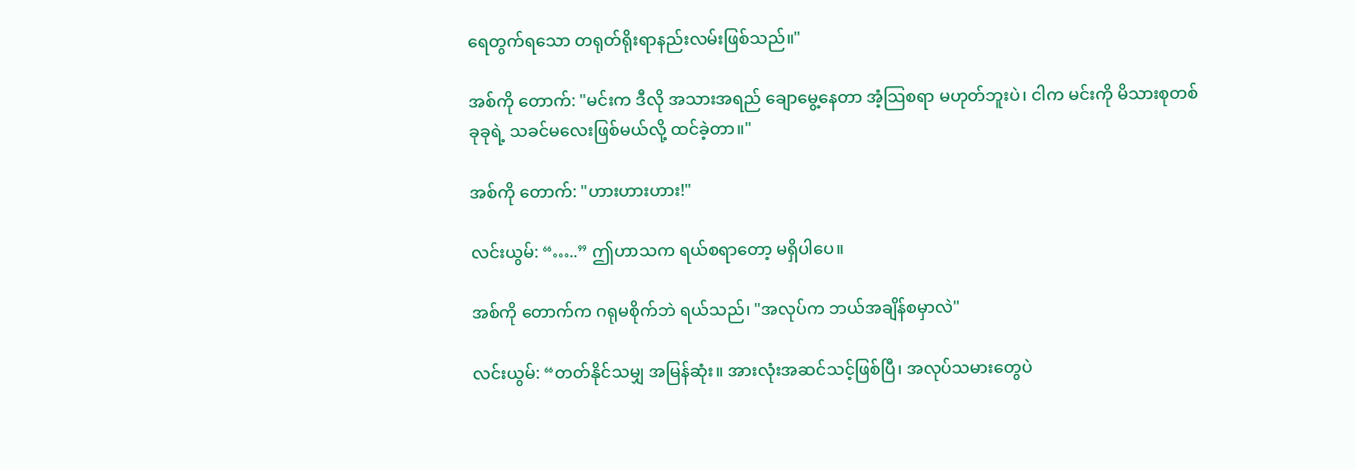ရေတွက်‌ရသော တရုတ်ရိုးရာနည်းလမ်းဖြစ်သည်။"

အစ်ကို တောက်: "မင်းက ဒီလို အသားအရည် ချောမွေ့နေတာ အံ့သြစရာ မဟုတ်ဘူးပဲ၊ ငါက မင်းကို မိသားစုတစ်ခုခုရဲ့ သခင်မလေးဖြစ်မယ်လို့ ထင်ခဲ့တာ။"

အစ်ကို တောက်: "ဟားဟားဟား!"

လင်းယွမ်: “…..” ဤဟာသက ရယ်စရာတော့ မရှိပါပေ။

အစ်ကို တောက်က ဂရုမစိုက်ဘဲ ရယ်သည်၊ "အလုပ်က ဘယ်အချိန်စမှာလဲ"

လင်းယွမ်: “တတ်နိုင်သမျှ အမြန်ဆုံး။ အားလုံးအဆင်သင့်ဖြစ်ပြီ၊ အလုပ်သမားတွေပဲ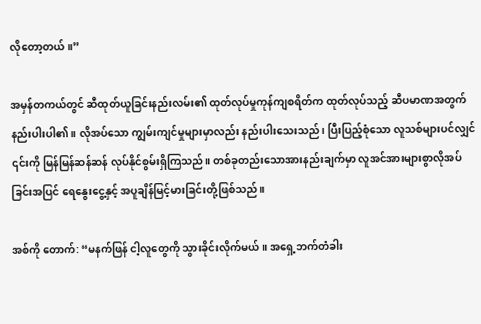လိုတော့တယ်။”

အမှန်တကယ်တွင် ဆီထုတ်ယူခြင်းနည်းလမ်း၏ ထုတ်လုပ်မှုကုန်ကျစရိတ်က ထုတ်လုပ်သည့် ဆီပမာဏအတွက် နည်းပါးပါ၏။ လိုအပ်သော ကျွမ်းကျင်မှုများမှာလည်း နည်းပါးသေးသည်၊ ပြီးပြည့်စုံသော လူသစ်များပင်လျှင် ၎င်းကို မြန်မြန်ဆန်ဆန် လုပ်နိုင်စွမ်းရှိကြသည်။ တစ်ခုတည်းသောအားနည်းချက်မှာ လူအင်အားများစွာလိုအပ်ခြင်းအပြင် ရေနွေးငွေ့နှင့် အပူချိန်မြင့်မားခြင်းတို့ဖြစ်သည်။

အစ်ကို တောက်: “မနက်ဖြန် ငါ့လူတွေကို သွားခိုင်းလိုက်မယ်။ အရှေ့ဘက်တံခါး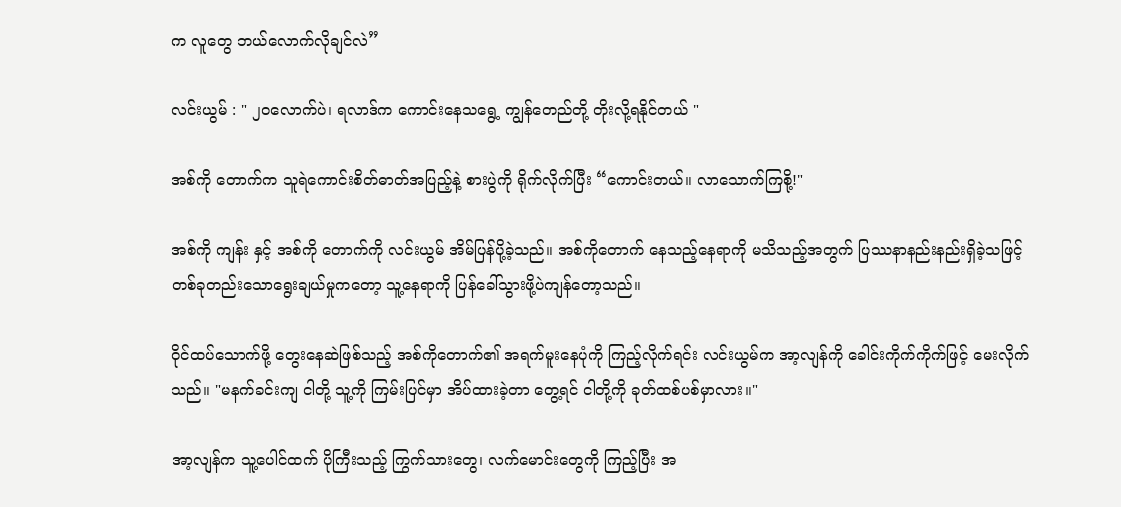က လူတွေ ဘယ်လောက်လိုချင်လဲ”

လင်းယွမ် : " ၂၀လောက်ပဲ၊ ရလာဒ်က ကောင်းနေသရွေ့ ကျွန်တေည်တို့ တိုးလို့ရနိုင်တယ် "

အစ်ကို တောက်က သူရဲကောင်းစိတ်ဓာတ်အပြည့်နဲ့ စားပွဲကို ရိုက်လိုက်ပြီး “ကောင်းတယ်။ လာသောက်ကြစို့!"

အစ်ကို ကျန်း နှင့် အစ်ကို တောက်ကို လင်းယွမ် အိမ်ပြန်ပို့ခဲ့သည်။ အစ်ကိုတောက် နေသည့်နေရာကို မသိသည့်အတွက် ပြဿနာနည်းနည်းရှိခဲ့သဖြင့် တစ်ခုတည်းသောရွေးချယ်မှုကတော့ သူ့နေရာကို ပြန်ခေါ်သွားဖို့ပဲကျန်တော့သည်။

ဝိုင်ထပ်သောက်ဖို့ တွေးနေဆဲဖြစ်သည့် အစ်ကိုတောက်၏ အရက်မူး‌နေပုံကို ကြည့်လိုက်ရင်း လင်းယွမ်က အာ့လျန်ကို ခေါင်းကိုက်ကိုက်ဖြင့် မေးလိုက်သည်။ "မနက်ခင်းကျ ငါတို့ သူ့ကို ကြမ်းပြင်မှာ အိပ်ထားခဲ့တာ တွေ့ရင် ငါတို့ကို ခုတ်ထစ်ပစ်မှာလား။"

အာ့လျန်က သူ့ပေါင်ထက် ပိုကြီးသည့် ကြွက်သားတွေ၊ လက်မောင်းတွေကို ကြည့်ပြီး အ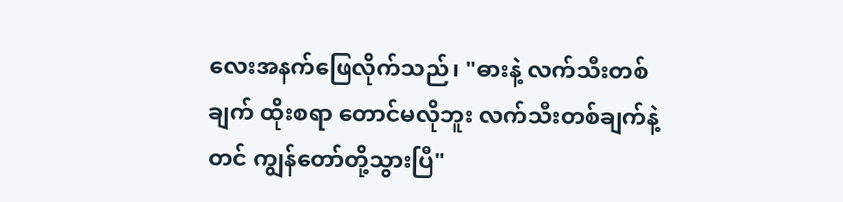လေးအနက်ဖြေလိုက်သည်၊ "ဓားနဲ့ လက်သီးတစ်ချက် ထိုးစရာ တောင်မလိုဘူး လက်သီးတစ်ချက်နဲ့တင် ကျွန်တော်တို့သွားပြီ"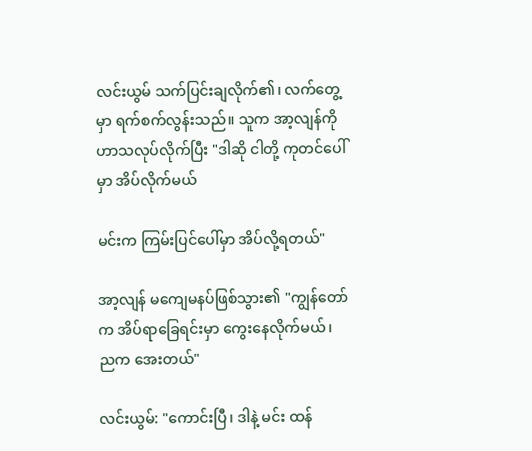လင်းယွမ် သက်ပြင်းချလိုက်၏၊ လက်တွေ့မှာ ရက်စက်လွန်းသည်။ သူက အာ့လျန်ကို ဟာသလုပ်လိုက်ပြီး "ဒါဆို ငါတို့ ကုတင်ပေါ်မှာ အိပ်လိုက်မယ်

မင်းက ကြမ်းပြင်ပေါ်မှာ အိပ်လို့ရတယ်"

အာ့လျန် မကျေမနပ်ဖြစ်သွား၏ "ကျွန်တော်က အိပ်ရာခြေရင်းမှာ ကွေးနေလိုက်မယ်၊ ညက အေးတယ်"

လင်းယွမ်: "ကောင်းပြီ၊ ဒါနဲ့ မင်း ထန်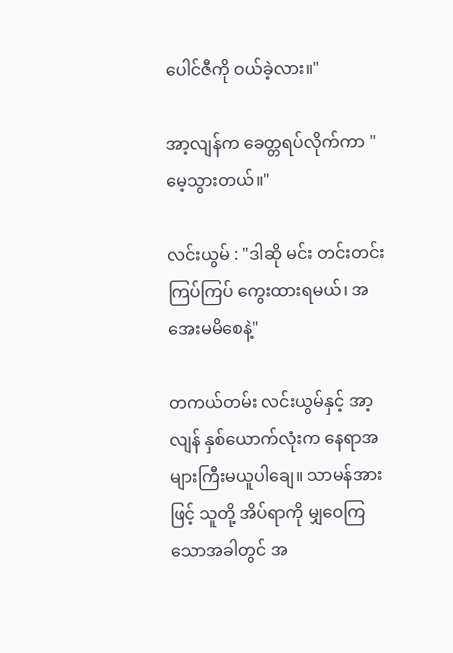ပေါင်ဇီကို ဝယ်ခဲ့လား။"

အာ့လျန်က ခေတ္တရပ်လိုက်ကာ "မေ့သွားတယ်။"

လင်းယွမ် : "ဒါဆို မင်း တင်းတင်းကြပ်ကြပ် ကွေးထားရမယ်၊ အအေးမမိစေနဲ့"

တကယ်တမ်း လင်းယွမ်နှင့် အာ့လျန် နှစ်ယောက်လုံးက နေရာအများကြီးမယူပါချေ။ သာမန်အားဖြင့် သူတို့ အိပ်ရာကို မျှဝေကြသောအခါတွင် အ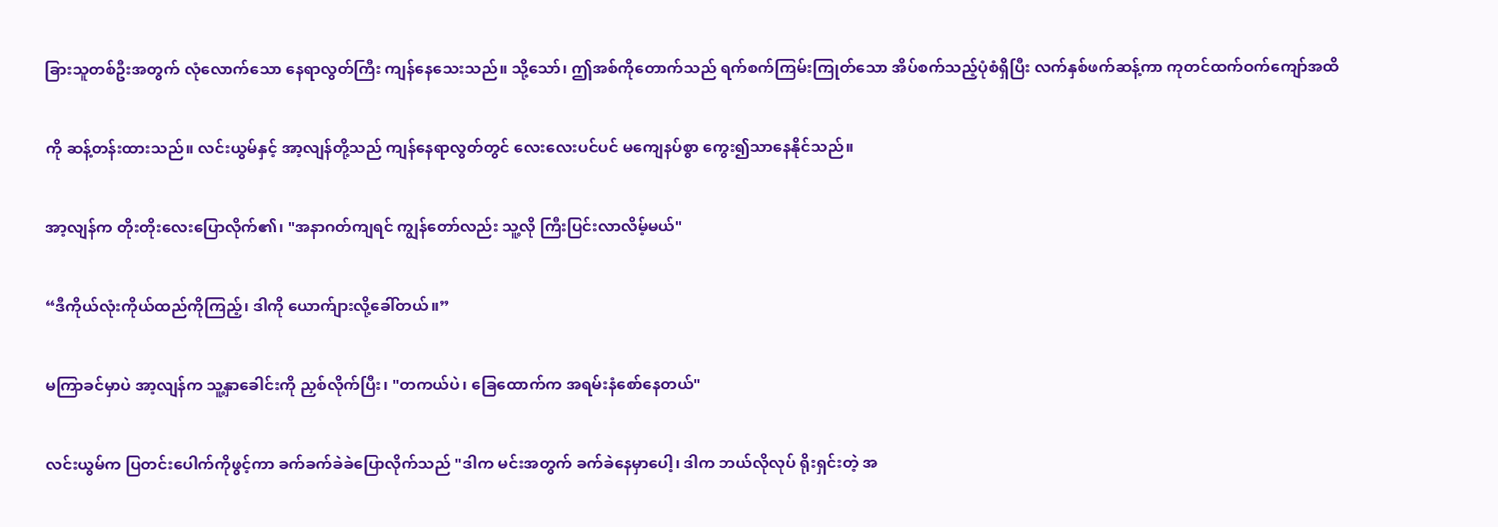ခြားသူတစ်ဦးအတွက် လုံလောက်သော နေရာလွတ်ကြီး ကျန်နေသေးသည်။ သို့သော်၊ ဤအစ်ကိုတောက်သည် ရက်စက်ကြမ်းကြုတ်သော အိပ်စက်သည့်ပုံစံရှိပြီး လက်နှစ်ဖက်ဆန့်ကာ ကုတင်ထက်ဝက်ကျော်အထိ

ကို ဆန့်တန်းထားသည်။ လင်းယွမ်နှင့် အာ့လျန်တို့သည် ကျန်နေရာလွတ်တွင် လေးလေးပင်ပင် မကျေနပ်စွာ ကွေး၍သာနေနိုင်သည်။

အာ့လျန်က တိုးတိုးလေးပြောလိုက်၏၊ "အနာဂတ်ကျရင် ကျွန်တော်လည်း သူ့လို ကြီးပြင်းလာလိမ့်မယ်"

“ဒီကိုယ်လုံးကိုယ်ထည်ကိုကြည့်၊ ဒါကို ယောက်ျားလို့ခေါ်တယ်။”

မကြာခင်မှာပဲ အာ့လျန်က သူ့နှာခေါင်းကို ညှစ်လိုက်ပြီး၊ "တကယ်ပဲ၊ ခြေထောက်က အရမ်းနံစော်နေတယ်"

လင်းယွမ်က ပြတင်းပေါက်ကိုဖွင့်ကာ ခက်ခက်ခဲခဲပြောလိုက်သည် "ဒါက မင်းအတွက် ခက်ခဲနေမှာပေါ့၊ ဒါက ဘယ်လိုလုပ် ရိုးရှင်းတဲ့ အ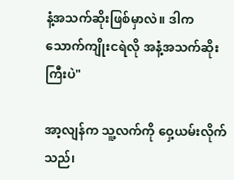နံ့အသက်ဆိုးဖြစ်မှာလဲ။ ဒါက သောက်ကျိုးငရဲလို အနံ့အသက်ဆိုးကြီးပဲ"

အာ့လျန်က သူ့လက်ကို ဝှေ့ယမ်းလိုက်သည်၊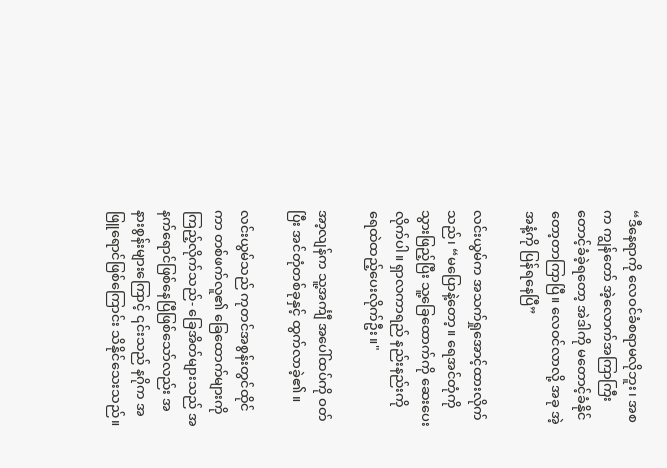“ဒီနေရာကို လေဝင်ခံစရာမလိုဘူး၊ အစက ကျွန်တော် အဲ့လောက်အကြာကြီး တောင့်ခံခဲ့ရတော့ အဲဒါကို မတောင့်ခံနိုင်တော့တာကြာပြီ။ လေဝင်လာလို့ အခု အဲ့အနံ့ကို ပြန်ရနေပြီ”

လင်းယွမ်က အသက်ရှုအောင့်ထားလိုက်သည်၊ “မပြောနဲ့တော့။ ရေအင်တုံကို သွားဖြည့်ပြီး သူ့ခြေထောက်ကို ဆေးပေးလိုက်ပါ။ ရှာလကာရည် နည်းနည်းကို ရေထဲထည့်ပေးလိုက်ဦး။"

အာ့လျန်က သူ့အင်္ကျီ အပေါ်ထပ်ကို ဝတ်ပြီး အင်တုံတစ်ခုနှင့် ထွက်လာခဲ့၏။

လင်းယွမ်သည် ကုတင်အစွန်းတွင်ထိုင်ကာ တစ်ဖက်လူ၏ ခြေထောက်များကို ကြည့်လိုက်သည်- ခြေအိတ်များသည် အနက်ရောင်ဖြစ်နေပြီဖြစ်သော်လည်း အနားစွန်းများကြောင့် ၎င်းသည် နဂိုက အဖြူရောင်ဖြစ်ကြောင်း သိနိုင်သေးသည်။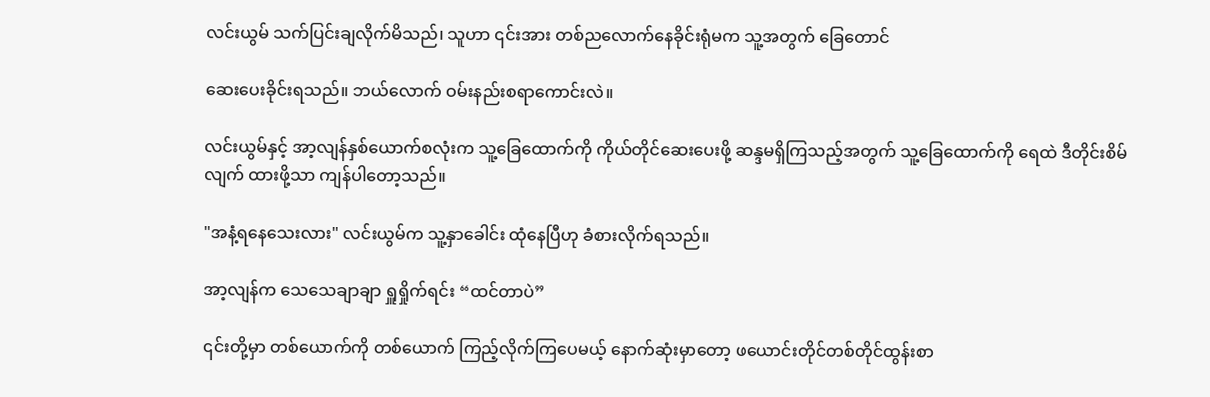လင်းယွမ် သက်ပြင်းချလိုက်မိသည်၊ သူဟာ ၎င်းအား တစ်ညလောက်နေခိုင်းရုံမက သူ့အတွက် ခြေတောင်

ဆေးပေးခိုင်းရသည်။ ဘယ်လောက် ဝမ်းနည်းစရာကောင်းလဲ။

လင်းယွမ်နှင့် အာ့လျန်နှစ်ယောက်စလုံးက သူ့ခြေထောက်ကို ကိုယ်တိုင်ဆေးပေးဖို့ ဆန္ဒမရှိကြသည့်အတွက် သူ့ခြေထောက်ကို ရေထဲ ဒီတိုင်းစိမ်လျက် ထားဖို့သာ ကျန်ပါတော့သည်။

"အနံ့ရနေသေးလား" လင်းယွမ်က သူ့နှာခေါင်း ထုံနေပြီဟု ခံစားလိုက်ရသည်။

အာ့လျန်က သေသေချာချာ ရှူရှိုက်ရင်း “ထင်တာပဲ”

၎င်းတို့မှာ တစ်ယောက်ကို တစ်ယောက် ကြည့်လိုက်ကြပေမယ့် နောက်ဆုံးမှာတော့ ဖယောင်းတိုင်တစ်တိုင်ထွန်းစာ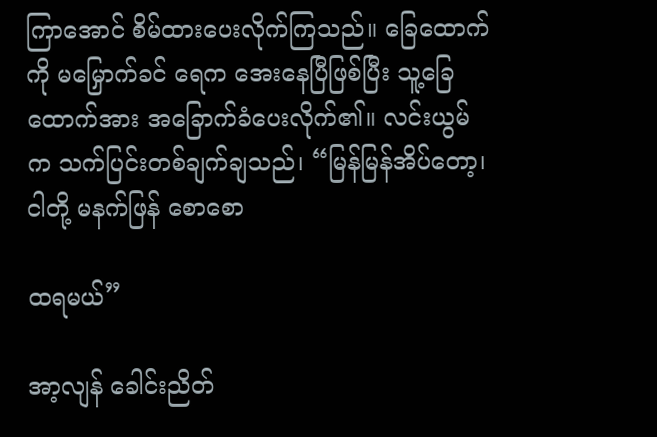ကြာအောင် စိမ်ထားပေးလိုက်ကြသည်။ ခြေထောက်ကို မမြှောက်ခင် ရေက အေးနေပြီဖြစ်ပြီး သူ့ခြေထောက်အား အခြောက်ခံပေးလိုက်၏။ လင်းယွမ်က သက်ပြင်းတစ်ချက်ချသည်၊ “မြန်မြန်အိပ်‌တော့၊ ငါတို့ မနက်ဖြန် စောစော

ထရမယ်”

အာ့လျန် ခေါင်းညိတ်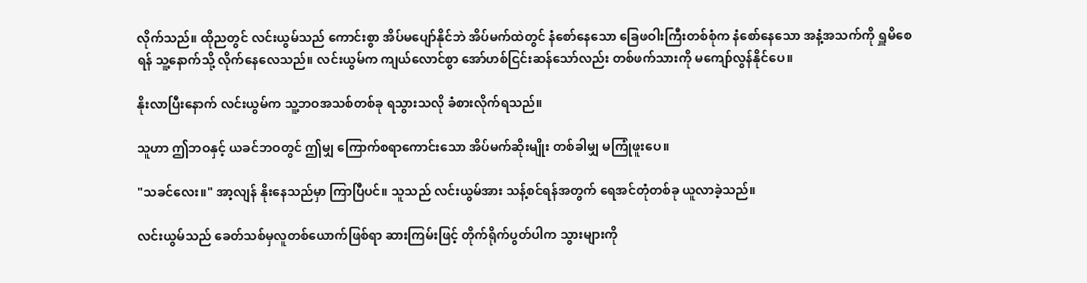လိုက်သည်။ ထိုညတွင် လင်းယွမ်သည် ကောင်းစွာ အိပ်မပျော်နိုင်ဘဲ အိပ်မက်ထဲတွင် နံစော်နေသော ခြေဖဝါးကြီးတစ်စုံက နံစော်နေသော အနံ့အသက်ကို ရှူမိစေရန် သူ့နောက်သို့ လိုက်နေလေသည်။ လင်းယွမ်က ကျယ်လောင်စွာ အော်ဟစ်ငြင်းဆန်သော်လည်း တစ်ဖက်သားကို မကျော်လွန်နိုင်ပေ။

နိုးလာပြီးနောက် လင်းယွမ်က သူ့ဘဝအသစ်တစ်ခု ရသွားသလို ခံစားလိုက်ရသည်။

သူဟာ ဤဘဝနှင့် ယခင်ဘဝတွင် ဤမျှ ကြောက်စရာကောင်းသော အိပ်မက်ဆိုးမျိုး တစ်ခါမျှ မကြုံဖူးပေ။

"သခင်လေး။" အာ့လျန် နိုးနေသည်မှာ ကြာပြီပင်။ သူသည် လင်းယွမ်အား သန့်စင်ရန်အတွက် ရေအင်တုံတစ်ခု ယူလာခဲ့သည်။

လင်းယွမ်သည် ခေတ်သစ်မှလူတစ်ယောက်ဖြစ်ရာ ဆားကြမ်းဖြင့် တိုက်ရိုက်ပွတ်ပါက သွားများကို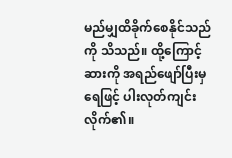မည်မျှထိခိုက်စေနိုင်သည်ကို သိသည်။ ထို့ကြောင့် ဆားကို အရည်ဖျော်ပြီးမှ ရေဖြင့် ပါးလုတ်ကျင်းလိုက်၏။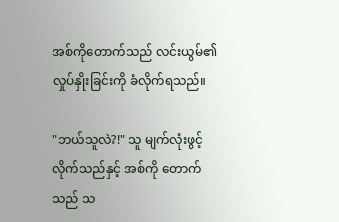အစ်ကိုတောက်သည် လင်းယွမ်၏ လှုပ်နှိုးခြင်းကို ခံလိုက်ရသည်။

"ဘယ်သူလဲ?!" သူ မျက်လုံးဖွင့်လိုက်သည်နှင့် အစ်ကို တောက်သည် သ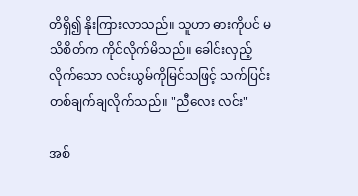တိရှိ၍ နိုးကြားလာသည်။ သူဟာ ဓားကိုပင် မသိစိတ်က ကိုင်လိုက်မိသည်။ ခေါင်းလှည့်လိုက်သော လင်းယွမ်ကိုမြင်သဖြင့် သက်ပြင်းတစ်ချက်ချလိုက်သည်။ "ညီလေး လင်း"

အစ်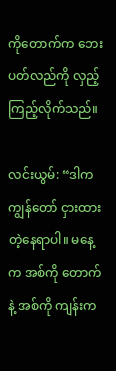ကိုတောက်က ဘေးပတ်လည်ကို လှည့်ကြည့်လိုက်သည်။

လင်းယွမ်: “ဒါက ကျွန်တော် ငှားထားတဲ့နေရာပါ။ မနေ့က အစ်ကို တောက်နဲ့ အစ်ကို ကျန်းက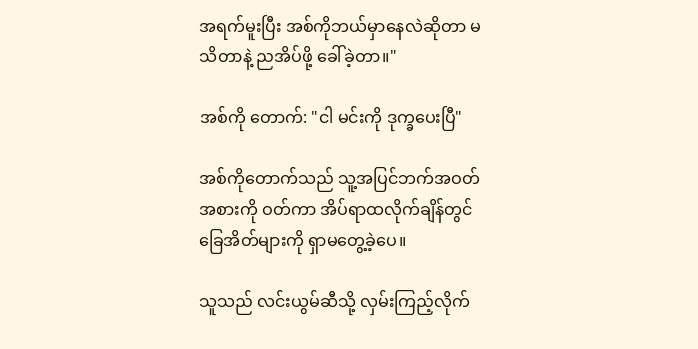အရက်မူးပြီး အစ်ကိုဘယ်မှာနေလဲဆိုတာ မသိတာနဲ့ ညအိပ်ဖို့ ခေါ်ခဲ့တာ။"

အစ်ကို တောက်: "ငါ မင်းကို ဒုက္ခပေးပြီ"

အစ်ကိုတောက်သည် သူ့အပြင်ဘက်အဝတ်အစားကို ဝတ်ကာ အိပ်ရာထလိုက်ချိန်တွင် ခြေအိတ်များကို ရှာမတွေ့ခဲ့ပေ။

သူသည် လင်းယွမ်ဆီသို့ လှမ်းကြည့်လိုက်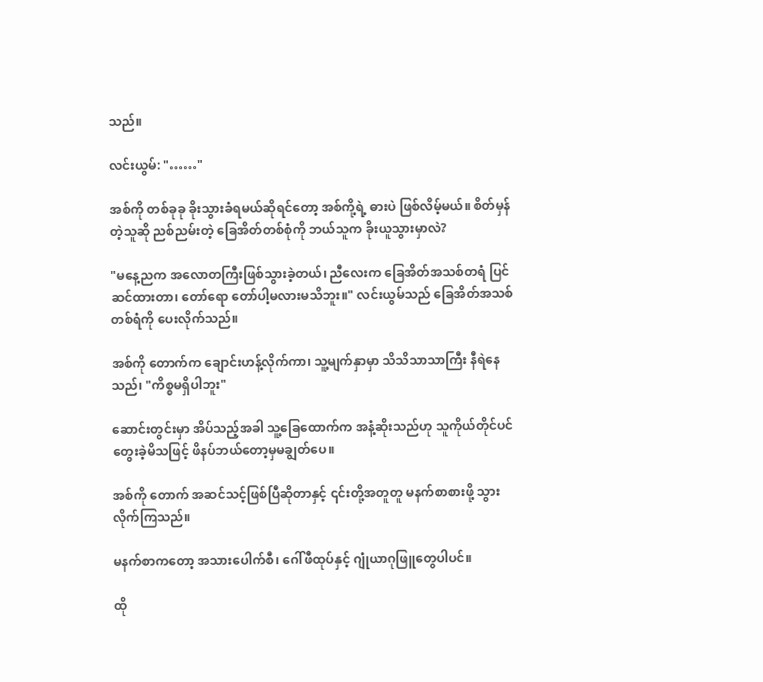သည်။

လင်းယွမ်: "……"

အစ်ကို တစ်ခုခု ခိုးသွားခံရမယ်ဆိုရင်တော့ အစ်ကို့ရဲ့ ဓားပဲ ဖြစ်လိမ့်မယ်။ စိတ်မှန်တဲ့သူဆို ညစ်ညမ်းတဲ့ ခြေအိတ်တစ်စုံကို ဘယ်သူက ခိုးယူသွားမှာလဲ?

"မနေ့ညက အလောတကြီးဖြစ်သွားခဲ့တယ်၊ ညီလေးက ခြေအိတ်အသစ်တရံ ပြင်ဆင်ထားတာ၊ တော်ရော တော်ပါ့မလားမသိဘူး။" လင်းယွမ်သည် ခြေအိတ်အသစ်တစ်ရံကို ပေးလိုက်သည်။

အစ်ကို တောက်က ချောင်းဟန့်လိုက်ကာ၊ သူ့မျက်နှာမှာ သိသိသာသာကြီး နီရဲနေသည်၊ "ကိစ္စမရှိပါဘူး"

ဆောင်းတွင်းမှာ အိပ်သည့်အခါ သူ့ခြေထောက်က အနံ့ဆိုးသည်ဟု သူကိုယ်တိုင်ပင် တွေးခဲ့မိသဖြင့် ဖိနပ်ဘယ်တော့မှမချွတ်ပေ။

အစ်ကို တောက် အဆင်သင့်ဖြစ်ပြီဆိုတာနှင့် ၎င်းတို့အတူတူ မနက်စာစားဖို့ သွားလိုက်ကြသည်။

မနက်စာကတော့ အသားပေါက်စီ၊ ဂေါ်ဖီထုပ်နှင့် ဂျုံယာဂုဖြူတွေပါပင်။

ထို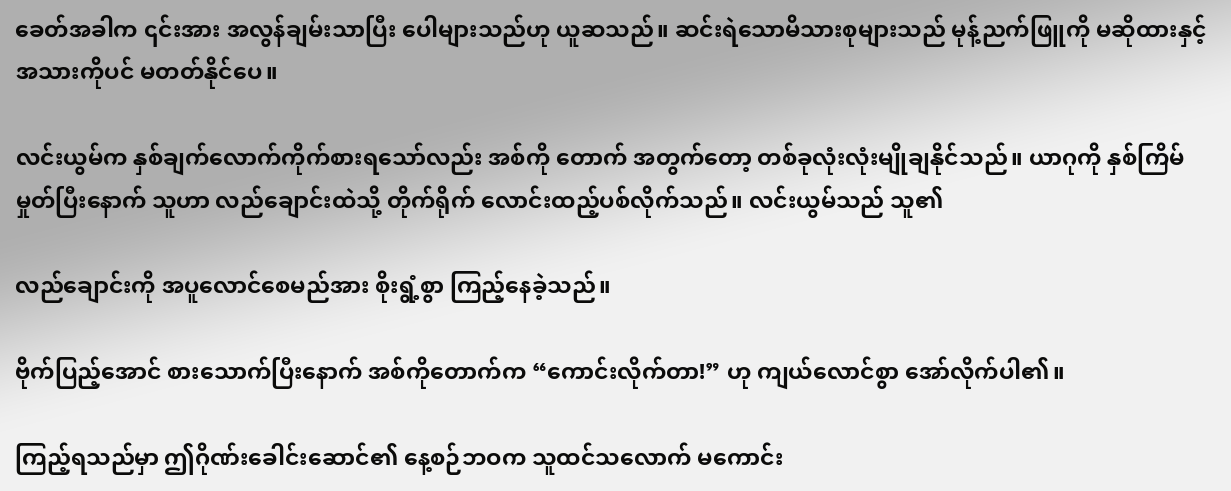ခေတ်အခါက ၎င်းအား အလွန်ချမ်းသာပြီး ပေါများသည်ဟု ယူဆသည်။ ဆင်းရဲသောမိသားစုများသည် မုန့်ညက်ဖြူကို မဆိုထားနှင့် အသားကိုပင် မတတ်နိုင်ပေ။

လင်းယွမ်က နှစ်ချက်လောက်ကိုက်စားရသော်လည်း အစ်ကို တောက် အတွက်တော့ တစ်ခုလုံးလုံးမျိုချနိုင်သည်။ ယာဂုကို နှစ်ကြိမ်မှုတ်ပြီးနောက် သူဟာ လည်ချောင်းထဲသို့ တိုက်ရိုက် လောင်းထည့်ပစ်လိုက်သည်။ လင်းယွမ်သည် သူ၏

လည်ချောင်းကို အပူလောင်စေမည်အား စိုးရွံ့စွာ ကြည့်နေခဲ့သည်။

ဗိုက်ပြည့်အောင် စားသောက်ပြီးနောက် အစ်ကိုတောက်က “ကောင်းလိုက်တာ!” ဟု ကျယ်လောင်စွာ အော်လိုက်ပါ၏။

ကြည့်ရသည်မှာ ဤဂိုဏ်းခေါင်းဆောင်၏ နေ့စဉ်ဘဝက သူထင်သလောက် မကောင်း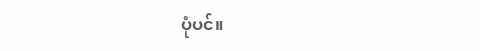ပုံပင်။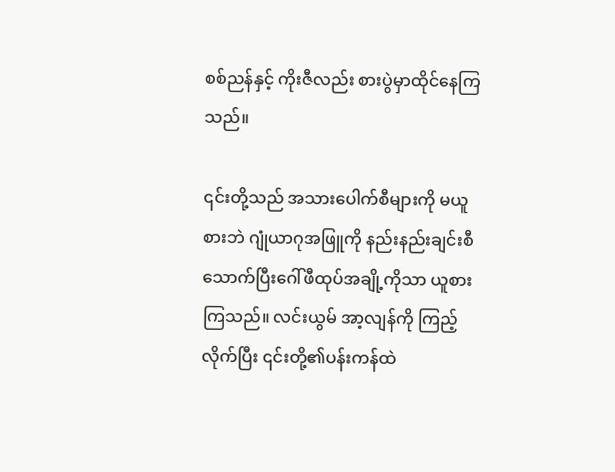စစ်ညန်နှင့် ကိုးဇီလည်း စားပွဲမှာထိုင်နေကြသည်။

၎င်းတို့သည် အသားပေါက်စီများကို မယူစားဘဲ ဂျုံယာဂုအဖြူကို နည်းနည်းချင်းစီသောက်ပြီးဂေါ်ဖီထုပ်အချို့ကိုသာ ယူစားကြသည်။ လင်းယွမ် အာ့လျန်ကို ကြည့်လိုက်ပြီး ၎င်းတို့၏ပန်းကန်ထဲ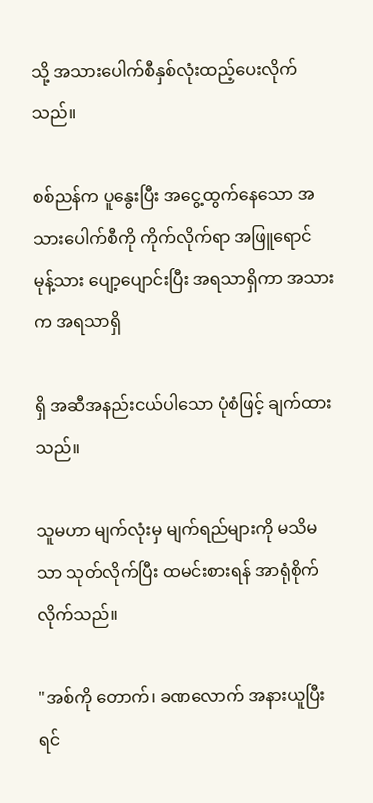သို့ အသားပေါက်စီနှစ်လုံးထည့်ပေးလိုက်သည်။

စစ်ညန်က ပူနွေးပြီး အငွေ့ထွက်နေသော အသားပေါက်စီကို ကိုက်လိုက်ရာ အဖြူရောင် မုန့်သား ပျော့ပျောင်းပြီး အရသာရှိကာ အသားက အရသာရှိ

ရှိ အဆီအနည်းငယ်ပါသော ပုံစံဖြင့် ချက်ထားသည်။

သူမဟာ မျက်လုံးမှ မျက်ရည်များကို မသိမသာ သုတ်လိုက်ပြီး ထမင်းစားရန် အာရုံစိုက်လိုက်သည်။

"အစ်ကို တောက်၊ ခဏလောက် အနားယူပြီးရင်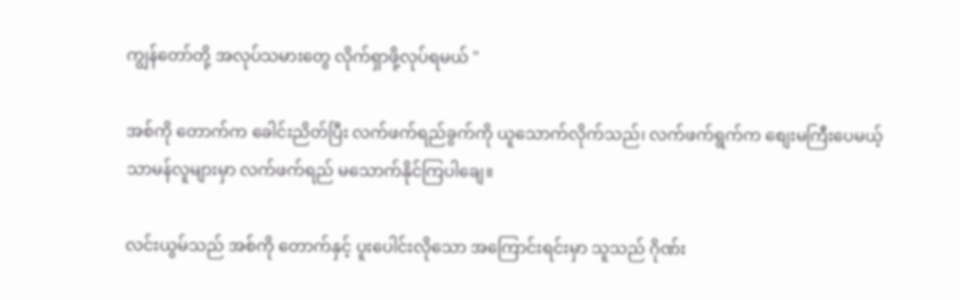ကျွန်တော်တို့ အလုပ်သမားတွေ လိုက်ရှာဖို့လုပ်ရမယ် "

အစ်ကို တောက်က ခေါင်းညိတ်ပြီး လက်ဖက်ရည်ခွက်ကို ယူသောက်လိုက်သည်၊ လက်ဖက်ရွက်က စျေးမကြီးပေမယ့် သာမန်လူများမှာ လက်ဖက်ရည် ‌မသောက်နိုင်ကြပါချေ။

လင်းယွမ်သည် အစ်ကို တောက်နှင့် ပူးပေါင်းလိုသော အကြောင်းရင်းမှာ သူသည် ဂိုဏ်း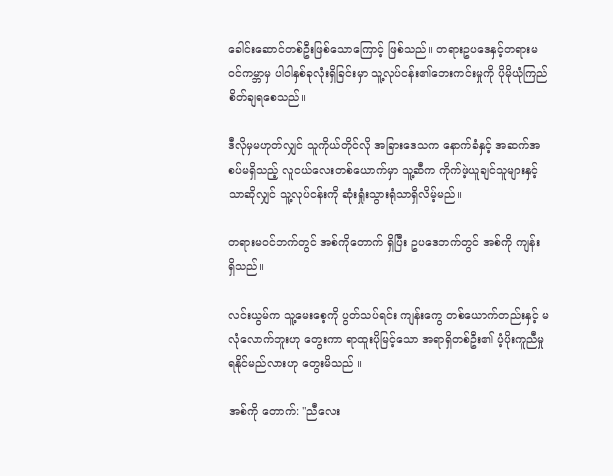ခေါင်းဆောင်တစ်ဦးဖြစ်သောကြောင့် ဖြစ်သည်။ တရားဥပဒေနှင့်တရားမဝင်ကမ္ဘာမှ ပါဝါနှစ်ခုလုံးရှိခြင်းမှာ သူ့လုပ်ငန်း၏ဘေးကင်းမှုကို ပိုမိုယုံကြည်စိတ်ချရစေသည်။

ဒီလိုမှမဟုတ်လျှင် သူကိုယ်တိုင်လို အခြားဒေသက နောက်ခံနှင့် အဆက်အစပ်မရှိသည့် လူငယ်လေးတစ်ယောက်မှာ သူ့ဆီက ကိုက်ဖဲ့ယူချင်သူများနှင့်သာဆိုလျှင် သူ့လုပ်ငန်းကို ဆုံးရှုံးသွားရုံသာရှိလိမ့်မည်။

တရားမ၀င်ဘက်တွင် အစ်ကိုတောက် ရှိပြီး ဥပဒေဘက်တွင် အစ်ကို ကျန်း ရှိသည်။

လင်းယွမ်က သူ့မေးစေ့ကို ပွတ်သပ်ရင်း ကျန်းကွေ တစ်ယောက်တည်းနှင့် မလုံလောက်ဘူးဟု တွေးကာ ရာထူးပိုမြင့်သော အရာရှိတစ်ဦး၏ ပံ့ပိုးကူညီမှု ရနိုင်မည်လားဟု တွေးမိသည် ။

အစ်ကို တောက်: "ညီလေး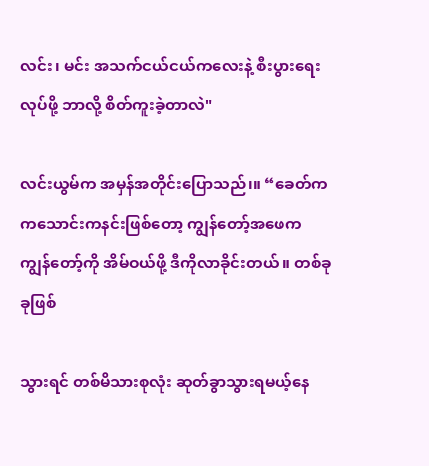လင်း၊ မင်း အသက်ငယ်ငယ်ကလေးနဲ့ စီးပွားရေးလုပ်ဖို့ ဘာလို့ စိတ်ကူးခဲ့တာလဲ"

လင်းယွမ်က အမှန်အတိုင်းပြောသည်၊။ “ခေတ်က ကသောင်းကနင်းဖြစ်တော့ ကျွန်တော့်အဖေက ကျွန်တော့်ကို အိမ်ဝယ်ဖို့ ဒီကိုလာခိုင်းတယ်။ တစ်ခုခုဖြစ်

သွားရင် တစ်မိသားစုလုံး ဆုတ်ခွာသွားရမယ့်နေ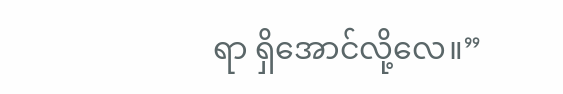ရာ ရှိအောင်လို့လေ။”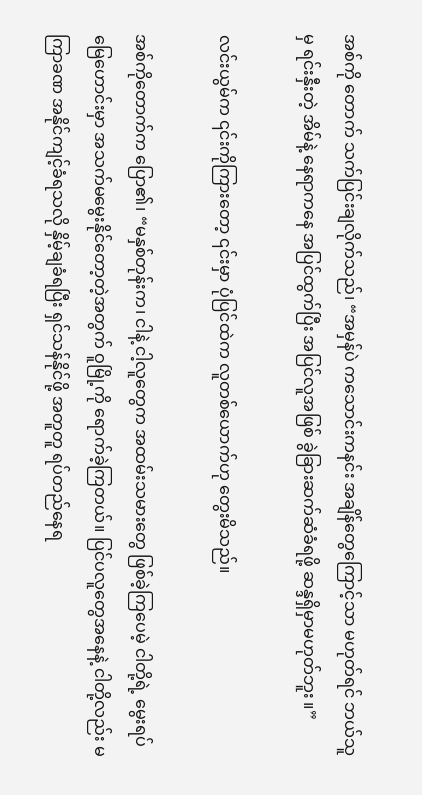အစ်ကို တောက် သက်ပြင်းချလိုက်သည်၊ “အမှန်ပဲ ကသောင်းကနင်း အချိန်တွေကြောင့်သာ မဟုတ်ရင် ဘယ်သူမှ ရင်းနှီးတဲ့ အိမ်နဲ့ နေရာကနေ အပြင်ထွက်ပြီး အပြင်လူအဖြစ် ခွဲခြားဆက်ဆံခံရဖို့ ဆန္ဒရှိမှာမဟုတ်ဘူး ။”

လင်းယွမ်က ၎င်းကိုကြားတော့ ၎င်းမှာ ပုံပြင်ထဲက လူတစ်ယောက်ဟု တွေးမိသည်။

အစ်ကိုတောက်က ပြော၏၊ “မနှစ်တုန်းက၊ ငါနဲ့ ငါ့လူတွေက အထမ်းသမားတွေ ဖြစ်ခဲ့ကြပေမဲ့ ငါတို့ရဲ့ မွေးရပ်မြေဟောင်းမှာ အသက်မမွေးနိုင်တော့တဲ့အတွက် ဝူမြို့ကို ရောက်ခဲ့ကြတယ်။ ပြင်ပလူတွေအနေနဲ့ ငါတို့လည်း မကြာခဏ အနိုင်ကျင့်ခံရသလို နှိမ့်ချခံရပြီး ရှင်သန်နိုင်ဖို့ အတူတူ ရပ်တည်နေရ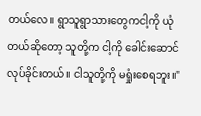တယ်လေ။ ရွာသူရွာသားတွေကငါ့ကို ယုံတယ်ဆိုတော့ သူတို့က ငါ့ကို ခေါင်းဆောင်လုပ်ခိုင်းတယ်။ ငါသူတို့ကို မရှုံးစေရဘူး။"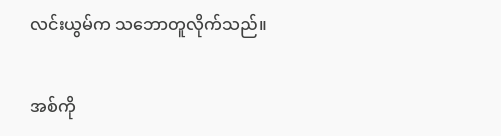လင်းယွမ်က သဘောတူလိုက်သည်။

အစ်ကို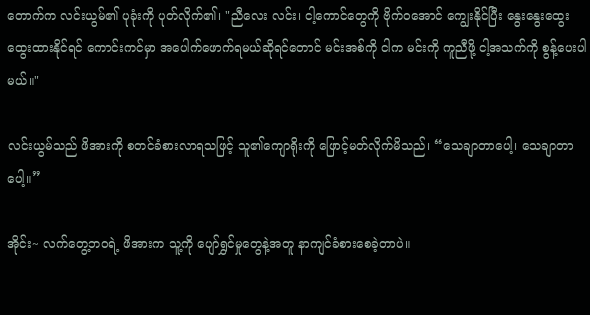တောက်က လင်းယွမ်၏ ပုခုံးကို ပုတ်လိုက်၏၊ "ညီလေး လင်း၊ ငါ့ကောင်တွေကို ဗိုက်ဝအောင် ကျွေးနိုင်ပြီး နွေးနွေးထွေးထွေးထားနိုင်ရင် ကောင်းကင်မှာ အပေါက်ဖောက်ရမယ်ဆိုရင်တောင် မင်းအစ်ကို ငါက မင်းကို ကူညီဖို့ ငါ့အသက်ကို စွန့်ပေးပါမယ်။"

လင်းယွမ်သည် ဖိအားကို စတင်ခံစားလာရသဖြင့် သူ၏ကျောရိုးကို ဖြောင့်မတ်လိုက်မိသည်၊ “သေချာတာပေါ့၊ သေချာတာပေါ့။”

အိုင်း~ လက်တွေ့ဘဝရဲ့ ဖိအားက သူ့ကို ပျော်ရွှင်မှုတွေနဲ့အတူ နာကျင်ခံစားစေခဲ့တာပဲ။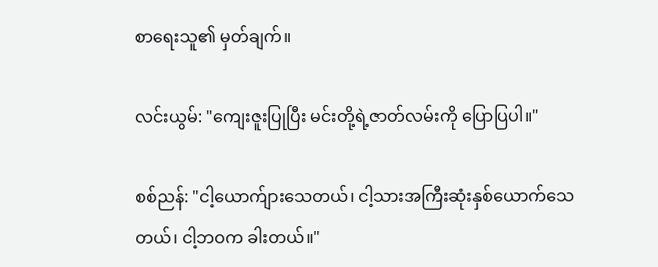စာရေးသူ၏ မှတ်ချက်။

လင်းယွမ်: "ကျေးဇူးပြုပြီး မင်းတို့ရဲ့ဇာတ်လမ်းကို ပြောပြပါ။"

စစ်ညန်: "ငါ့ယောက်ျားသေတယ်၊ ငါ့သားအကြီးဆုံးနှစ်ယောက်သေတယ်၊ ငါ့ဘဝက ခါးတယ်။"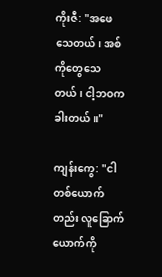ကိုးဇီ: "အဖေသေတယ်၊ အစ်ကိုတွေသေတယ်၊ ငါ့ဘဝက ခါးတယ်။"

ကျန်းကွေ: "ငါတစ်ယောက်တည်း လူခြောက်ယောက်ကို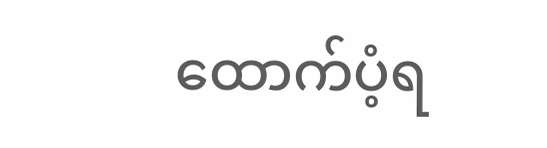ထောက်ပံ့ရ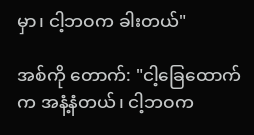မှာ၊ ငါ့ဘဝက ခါးတယ်"

အစ်ကို တောက်: "ငါ့ခြေထောက်က အနံ့နံတယ်၊ ငါ့ဘဝက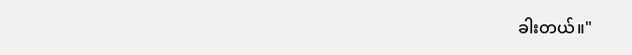ခါးတယ်။"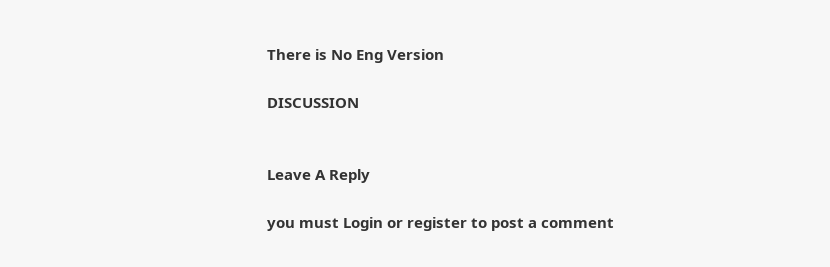There is No Eng Version

DISCUSSION


Leave A Reply

you must Login or register to post a comment